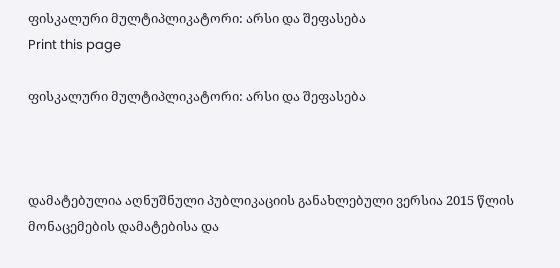ფისკალური მულტიპლიკატორი: არსი და შეფასება
Print this page

ფისკალური მულტიპლიკატორი: არსი და შეფასება



დამატებულია აღნუშნული პუბლიკაციის განახლებული ვერსია 2015 წლის მონაცემების დამატებისა და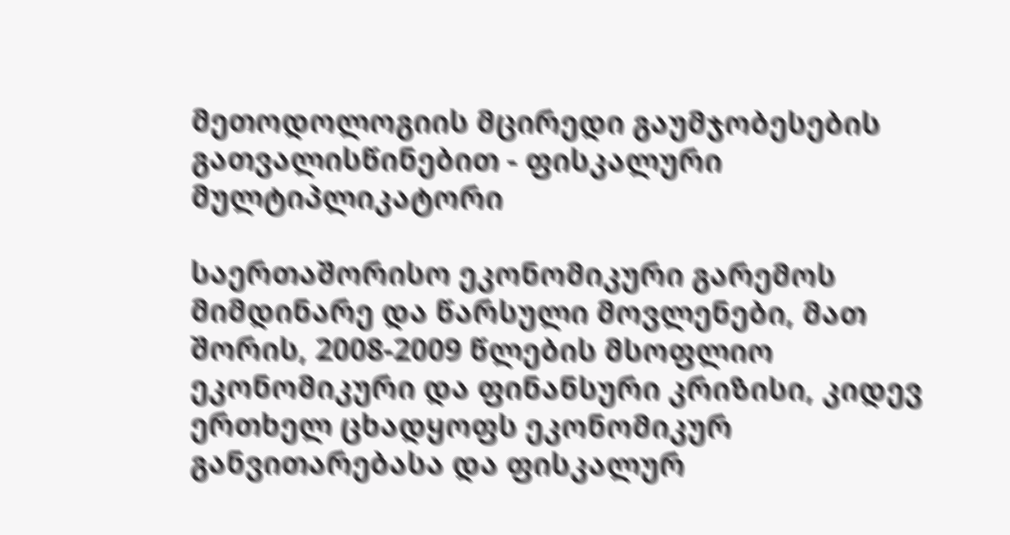მეთოდოლოგიის მცირედი გაუმჯობესების გათვალისწინებით - ფისკალური მულტიპლიკატორი

საერთაშორისო ეკონომიკური გარემოს მიმდინარე და წარსული მოვლენები, მათ შორის, 2008-2009 წლების მსოფლიო ეკონომიკური და ფინანსური კრიზისი, კიდევ ერთხელ ცხადყოფს ეკონომიკურ განვითარებასა და ფისკალურ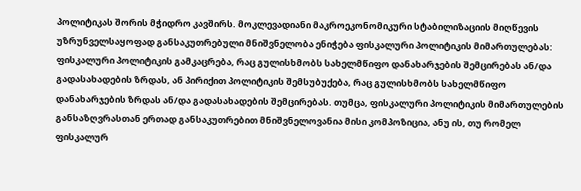პოლიტიკას შორის მჭიდრო კავშირს. მოკლევადიანი მაკროეკონომიკური სტაბილიზაციის მიღწევის უზრუნველსაყოფად განსაკუთრებული მნიშვნელობა ენიჭება ფისკალური პოლიტიკის მიმართულებას: ფისკალური პოლიტიკის გამკაცრება, რაც გულისხმობს სახელმწიფო დანახარჯების შემცირებას ან/და გადასახადების ზრდას, ან პირიქით პოლიტიკის შემსუბუქება, რაც გულისხმობს სახელმწიფო დანახარჯების ზრდას ან/და გადასახადების შემცირებას. თუმცა, ფისკალური პოლიტიკის მიმართულების განსაზღვრასთან ერთად განსაკუთრებით მნიშვნელოვანია მისი კომპოზიცია, ანუ ის, თუ რომელ ფისკალურ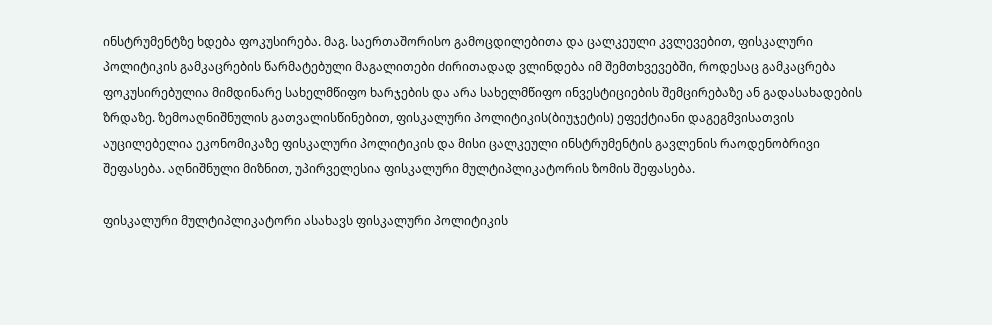ინსტრუმენტზე ხდება ფოკუსირება. მაგ. საერთაშორისო გამოცდილებითა და ცალკეული კვლევებით, ფისკალური პოლიტიკის გამკაცრების წარმატებული მაგალითები ძირითადად ვლინდება იმ შემთხვევებში, როდესაც გამკაცრება ფოკუსირებულია მიმდინარე სახელმწიფო ხარჯების და არა სახელმწიფო ინვესტიციების შემცირებაზე ან გადასახადების ზრდაზე. ზემოაღნიშნულის გათვალისწინებით, ფისკალური პოლიტიკის(ბიუჯეტის) ეფექტიანი დაგეგმვისათვის აუცილებელია ეკონომიკაზე ფისკალური პოლიტიკის და მისი ცალკეული ინსტრუმენტის გავლენის რაოდენობრივი შეფასება. აღნიშნული მიზნით, უპირველესია ფისკალური მულტიპლიკატორის ზომის შეფასება.

ფისკალური მულტიპლიკატორი ასახავს ფისკალური პოლიტიკის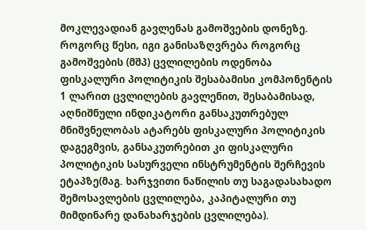მოკლევადიან გავლენას გამოშვების დონეზე. როგორც წესი, იგი განისაზღვრება როგორც გამოშვების (მშპ) ცვლილების ოდენობა ფისკალური პოლიტიკის შესაბამისი კომპონენტის 1 ლარით ცვლილების გავლენით, შესაბამისად, აღნიშნული ინდიკატორი განსაკუთრებულ მნიშვნელობას ატარებს ფისკალური პოლიტიკის დაგეგმვის, განსაკუთრებით კი ფისკალური პოლიტიკის სასურველი ინსტრუმენტის შერჩევის ეტაპზე(მაგ. ხარჯვითი ნაწილის თუ საგადასახადო შემოსავლების ცვლილება, კაპიტალური თუ მიმდინარე დანახარჯების ცვლილება).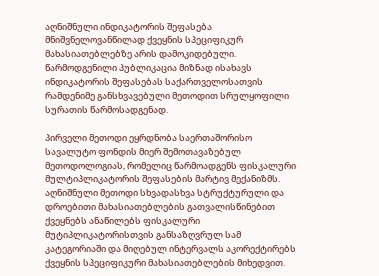აღნიშნული ინდიკატორის შეფასება მნიშვნელოვანწილად ქვეყნის სპეციფიკურ მახასიათებლებზე არის დამოკიდებული.  წარმოდგენილი პუბლიკაცია მიზნად ისახავს ინდიკატორის შეფასებას საქართველოსათვის რამდენიმე განსხვავებული მეთოდით სრულყოფილი სურათის წარმოსადგენად.

პირველი მეთოდი ეყრდნობა საერთაშორისო სავალუტო ფონდის მიერ შემოთავაზებულ მეთოდოლოგიას, რომელიც წარმოადგენს ფისკალური მულტიპლიკატორის შეფასების მარტივ მექანიზმს. აღნიშნული მეთოდი სხვადასხვა სტრუქტურული და დროებითი მახასიათებლების გათვალისწინებით ქვეყნებს ანაწილებს ფისკალური მუტიპლიკატორისთვის განსაზღვრულ სამ კატეგორიაში და მიღებულ ინტერვალს აკორექტირებს ქვეყნის სპეციფიკური მახასიათებლების მიხედვით.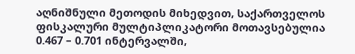აღნიშნული მეთოდის მიხედვით, საქართველოს ფისკალური მულტიპლიკატორი მოთავსებულია 0.467 – 0.701 ინტერვალში,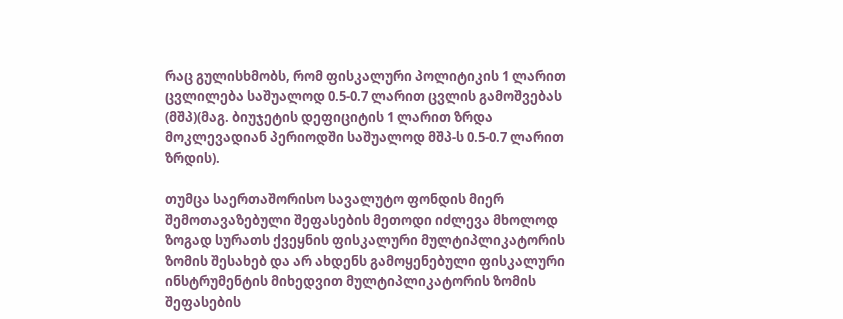რაც გულისხმობს, რომ ფისკალური პოლიტიკის 1 ლარით ცვლილება საშუალოდ 0.5-0.7 ლარით ცვლის გამოშვებას (მშპ)(მაგ. ბიუჯეტის დეფიციტის 1 ლარით ზრდა მოკლევადიან პერიოდში საშუალოდ მშპ-ს 0.5-0.7 ლარით ზრდის).

თუმცა საერთაშორისო სავალუტო ფონდის მიერ შემოთავაზებული შეფასების მეთოდი იძლევა მხოლოდ ზოგად სურათს ქვეყნის ფისკალური მულტიპლიკატორის ზომის შესახებ და არ ახდენს გამოყენებული ფისკალური ინსტრუმენტის მიხედვით მულტიპლიკატორის ზომის შეფასების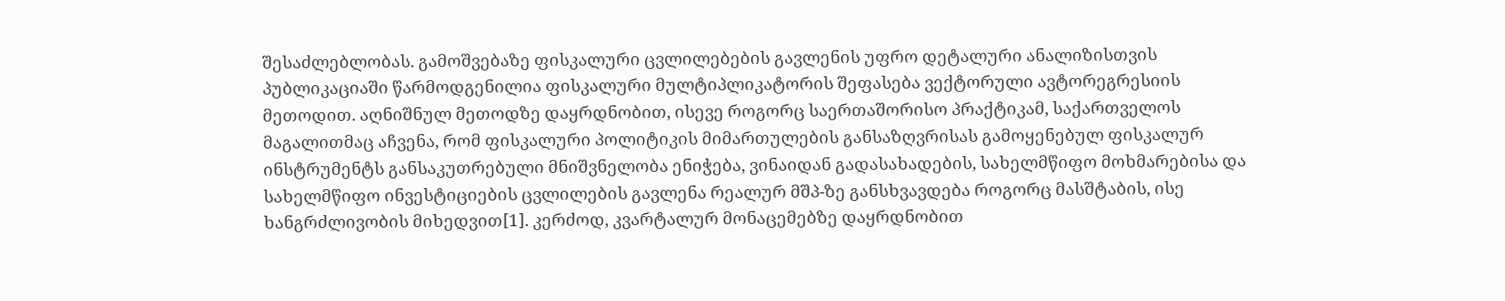შესაძლებლობას. გამოშვებაზე ფისკალური ცვლილებების გავლენის უფრო დეტალური ანალიზისთვის პუბლიკაციაში წარმოდგენილია ფისკალური მულტიპლიკატორის შეფასება ვექტორული ავტორეგრესიის მეთოდით. აღნიშნულ მეთოდზე დაყრდნობით, ისევე როგორც საერთაშორისო პრაქტიკამ, საქართველოს მაგალითმაც აჩვენა, რომ ფისკალური პოლიტიკის მიმართულების განსაზღვრისას გამოყენებულ ფისკალურ ინსტრუმენტს განსაკუთრებული მნიშვნელობა ენიჭება, ვინაიდან გადასახადების, სახელმწიფო მოხმარებისა და სახელმწიფო ინვესტიციების ცვლილების გავლენა რეალურ მშპ-ზე განსხვავდება როგორც მასშტაბის, ისე ხანგრძლივობის მიხედვით[1]. კერძოდ, კვარტალურ მონაცემებზე დაყრდნობით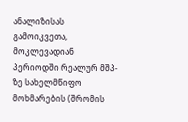ანალიზისას გამოიკვეთა, მოკლევადიან პერიოდში რეალურ მშპ-ზე სახელმწიფო მოხმარების (შრომის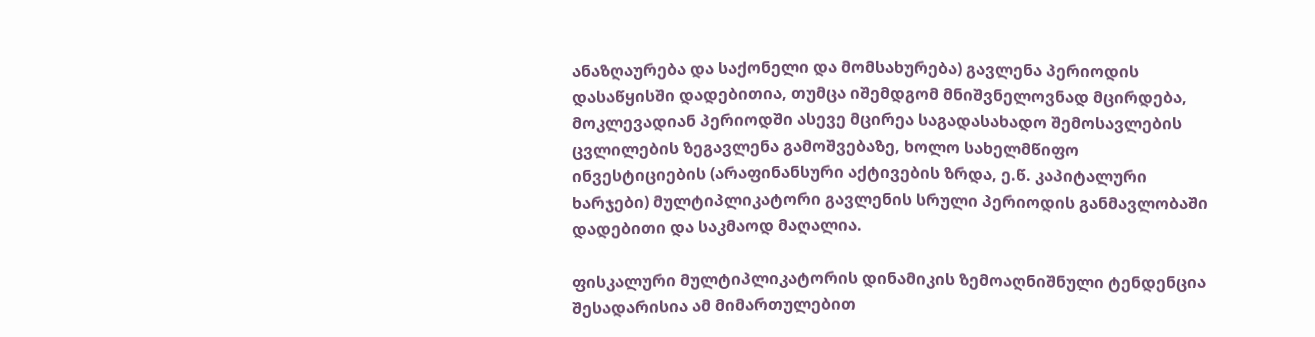ანაზღაურება და საქონელი და მომსახურება) გავლენა პერიოდის დასაწყისში დადებითია, თუმცა იშემდგომ მნიშვნელოვნად მცირდება, მოკლევადიან პერიოდში ასევე მცირეა საგადასახადო შემოსავლების ცვლილების ზეგავლენა გამოშვებაზე, ხოლო სახელმწიფო ინვესტიციების (არაფინანსური აქტივების ზრდა, ე.წ. კაპიტალური ხარჯები) მულტიპლიკატორი გავლენის სრული პერიოდის განმავლობაში დადებითი და საკმაოდ მაღალია.

ფისკალური მულტიპლიკატორის დინამიკის ზემოაღნიშნული ტენდენცია შესადარისია ამ მიმართულებით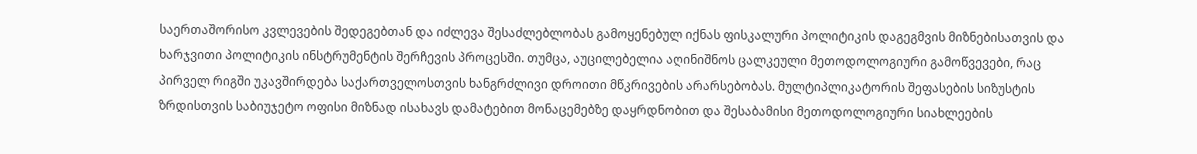საერთაშორისო კვლევების შედეგებთან და იძლევა შესაძლებლობას გამოყენებულ იქნას ფისკალური პოლიტიკის დაგეგმვის მიზნებისათვის და ხარჯვითი პოლიტიკის ინსტრუმენტის შერჩევის პროცესში. თუმცა, აუცილებელია აღინიშნოს ცალკეული მეთოდოლოგიური გამოწვევები, რაც პირველ რიგში უკავშირდება საქართველოსთვის ხანგრძლივი დროითი მწკრივების არარსებობას. მულტიპლიკატორის შეფასების სიზუსტის ზრდისთვის საბიუჯეტო ოფისი მიზნად ისახავს დამატებით მონაცემებზე დაყრდნობით და შესაბამისი მეთოდოლოგიური სიახლეების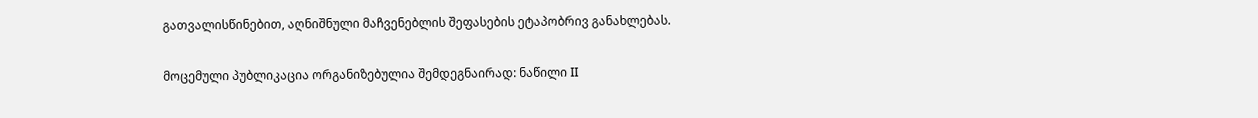გათვალისწინებით, აღნიშნული მაჩვენებლის შეფასების ეტაპობრივ განახლებას.

მოცემული პუბლიკაცია ორგანიზებულია შემდეგნაირად: ნაწილი II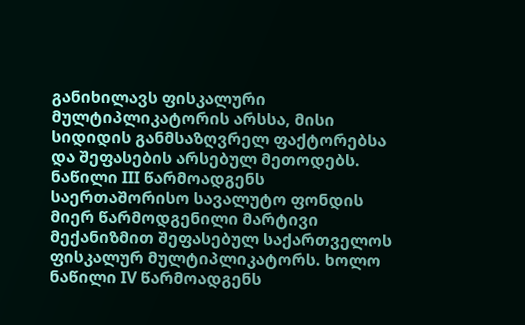განიხილავს ფისკალური მულტიპლიკატორის არსსა, მისი სიდიდის განმსაზღვრელ ფაქტორებსა და შეფასების არსებულ მეთოდებს. ნაწილი III წარმოადგენს საერთაშორისო სავალუტო ფონდის მიერ წარმოდგენილი მარტივი მექანიზმით შეფასებულ საქართველოს ფისკალურ მულტიპლიკატორს. ხოლო ნაწილი IV წარმოადგენს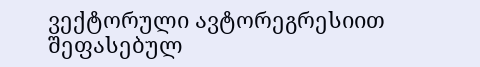ვექტორული ავტორეგრესიით შეფასებულ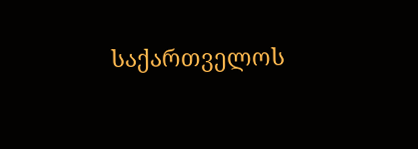საქართველოს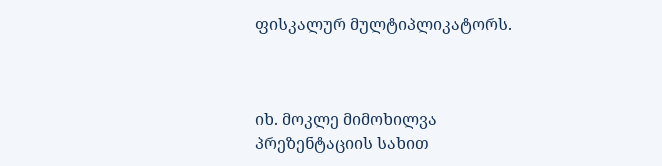ფისკალურ მულტიპლიკატორს.



იხ. მოკლე მიმოხილვა პრეზენტაციის სახით